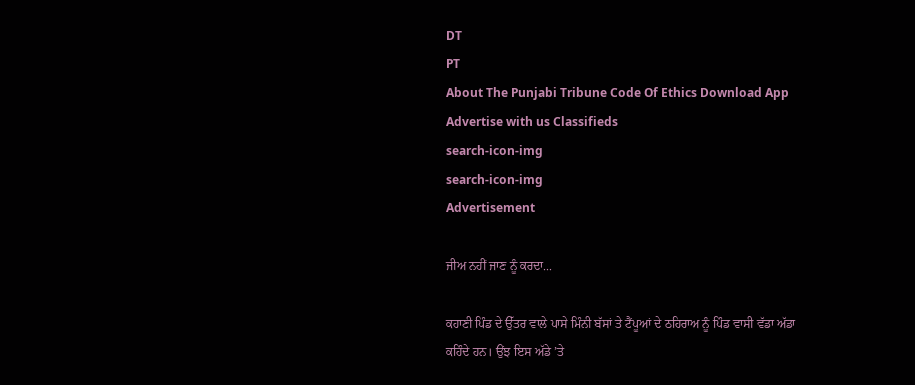DT
PT
About The Punjabi Tribune Code Of Ethics Download App Advertise with us Classifieds
search-icon-img
search-icon-img
Advertisement

ਜੀਅ ਨਹੀਂ ਜਾਣ ਨੂੰ ਕਰਦਾ...

ਕਹਾਣੀ ਪਿੰਡ ਦੇ ਉੱਤਰ ਵਾਲੇ ਪਾਸੇ ਮਿੰਨੀ ਬੱਸਾਂ ਤੇ ਟੈਂਪੂਆਂ ਦੇ ਠਹਿਰਾਅ ਨੂੰ ਪਿੰਡ ਵਾਸੀ ਵੱਡਾ ਅੱਡਾ ਕਹਿੰਦੇ ਹਨ। ਉਂਝ ਇਸ ਅੱਡੇ ’ਤੇ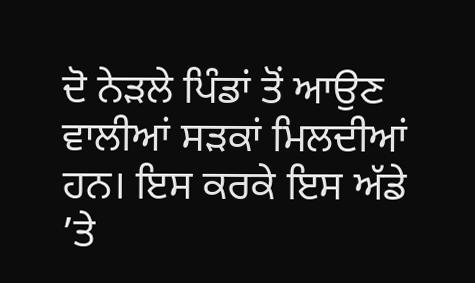ਦੋ ਨੇੜਲੇ ਪਿੰਡਾਂ ਤੋਂ ਆਉਣ ਵਾਲੀਆਂ ਸੜਕਾਂ ਮਿਲਦੀਆਂ ਹਨ। ਇਸ ਕਰਕੇ ਇਸ ਅੱਡੇ ’ਤੇ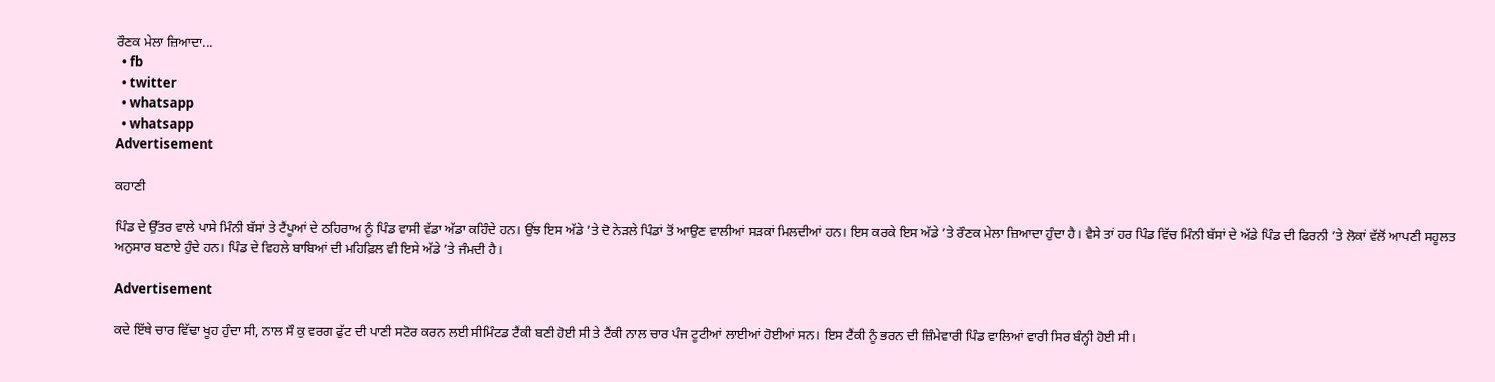ਰੌਣਕ ਮੇਲਾ ਜ਼ਿਆਦਾ...
  • fb
  • twitter
  • whatsapp
  • whatsapp
Advertisement

ਕਹਾਣੀ

ਪਿੰਡ ਦੇ ਉੱਤਰ ਵਾਲੇ ਪਾਸੇ ਮਿੰਨੀ ਬੱਸਾਂ ਤੇ ਟੈਂਪੂਆਂ ਦੇ ਠਹਿਰਾਅ ਨੂੰ ਪਿੰਡ ਵਾਸੀ ਵੱਡਾ ਅੱਡਾ ਕਹਿੰਦੇ ਹਨ। ਉਂਝ ਇਸ ਅੱਡੇ ’ਤੇ ਦੋ ਨੇੜਲੇ ਪਿੰਡਾਂ ਤੋਂ ਆਉਣ ਵਾਲੀਆਂ ਸੜਕਾਂ ਮਿਲਦੀਆਂ ਹਨ। ਇਸ ਕਰਕੇ ਇਸ ਅੱਡੇ ’ਤੇ ਰੌਣਕ ਮੇਲਾ ਜ਼ਿਆਦਾ ਹੁੰਦਾ ਹੈ। ਵੈਸੇ ਤਾਂ ਹਰ ਪਿੰਡ ਵਿੱਚ ਮਿੰਨੀ ਬੱਸਾਂ ਦੇ ਅੱਡੇ ਪਿੰਡ ਦੀ ਫਿਰਨੀ ’ਤੇ ਲੋਕਾਂ ਵੱਲੋਂ ਆਪਣੀ ਸਹੂਲਤ ਅਨੁਸਾਰ ਬਣਾਏ ਹੁੰਦੇ ਹਨ। ਪਿੰਡ ਦੇ ਵਿਹਲੇ ਬਾਬਿਆਂ ਦੀ ਮਹਿਫ਼ਿਲ ਵੀ ਇਸੇ ਅੱਡੇ ’ਤੇ ਜੰਮਦੀ ਹੈ।

Advertisement

ਕਦੇ ਇੱਥੇ ਚਾਰ ਵਿੱਢਾ ਖੂਹ ਹੁੰਦਾ ਸੀ, ਨਾਲ ਸੌ ਕੁ ਵਰਗ ਫੁੱਟ ਦੀ ਪਾਣੀ ਸਟੋਰ ਕਰਨ ਲਈ ਸੀਮਿੰਟਡ ਟੈਂਕੀ ਬਣੀ ਹੋਈ ਸੀ ਤੇ ਟੈਂਕੀ ਨਾਲ ਚਾਰ ਪੰਜ ਟੂਟੀਆਂ ਲਾਈਆਂ ਹੋਈਆਂ ਸਨ। ਇਸ ਟੈਂਕੀ ਨੂੰ ਭਰਨ ਦੀ ਜ਼ਿੰਮੇਵਾਰੀ ਪਿੰਡ ਵਾਲਿਆਂ ਵਾਰੀ ਸਿਰ ਬੰਨ੍ਹੀ ਹੋਈ ਸੀ।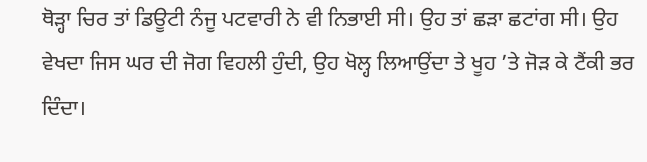ਥੋੜ੍ਹਾ ਚਿਰ ਤਾਂ ਡਿਊਟੀ ਨੰਜੂ ਪਟਵਾਰੀ ਨੇ ਵੀ ਨਿਭਾਈ ਸੀ। ਉਹ ਤਾਂ ਛੜਾ ਛਟਾਂਗ ਸੀ। ਉਹ ਵੇਖਦਾ ਜਿਸ ਘਰ ਦੀ ਜੋਗ ਵਿਹਲੀ ਹੁੰਦੀ, ਉਹ ਖੋਲ੍ਹ ਲਿਆਉਂਦਾ ਤੇ ਖੂਹ ’ਤੇ ਜੋੜ ਕੇ ਟੈਂਕੀ ਭਰ ਦਿੰਦਾ।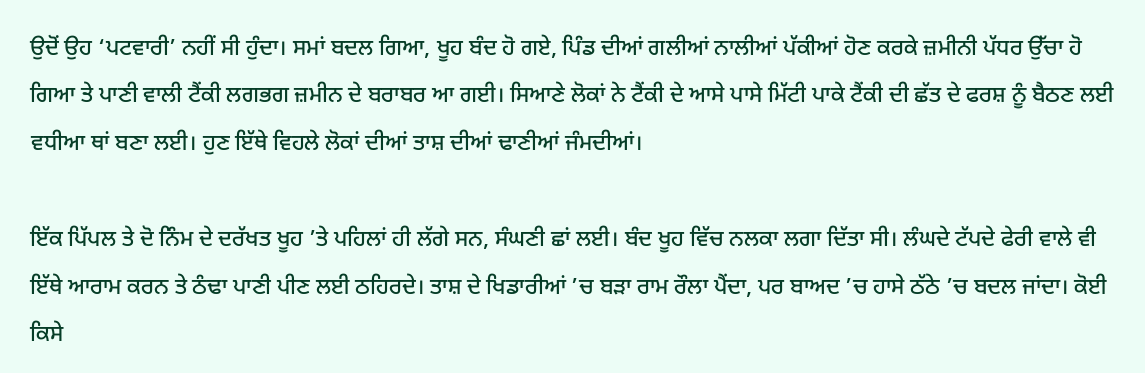ਉਦੋਂ ਉਹ ‘ਪਟਵਾਰੀ’ ਨਹੀਂ ਸੀ ਹੁੰਦਾ। ਸਮਾਂ ਬਦਲ ਗਿਆ, ਖੂਹ ਬੰਦ ਹੋ ਗਏ, ਪਿੰਡ ਦੀਆਂ ਗਲੀਆਂ ਨਾਲੀਆਂ ਪੱਕੀਆਂ ਹੋਣ ਕਰਕੇ ਜ਼ਮੀਨੀ ਪੱਧਰ ਉੱਚਾ ਹੋ ਗਿਆ ਤੇ ਪਾਣੀ ਵਾਲੀ ਟੈਂਕੀ ਲਗਭਗ ਜ਼ਮੀਨ ਦੇ ਬਰਾਬਰ ਆ ਗਈ। ਸਿਆਣੇ ਲੋਕਾਂ ਨੇ ਟੈਂਕੀ ਦੇ ਆਸੇ ਪਾਸੇ ਮਿੱਟੀ ਪਾਕੇ ਟੈਂਕੀ ਦੀ ਛੱਤ ਦੇ ਫਰਸ਼ ਨੂੰ ਬੈਠਣ ਲਈ ਵਧੀਆ ਥਾਂ ਬਣਾ ਲਈ। ਹੁਣ ਇੱਥੇ ਵਿਹਲੇ ਲੋਕਾਂ ਦੀਆਂ ਤਾਸ਼ ਦੀਆਂ ਢਾਣੀਆਂ ਜੰਮਦੀਆਂ।

ਇੱਕ ਪਿੱਪਲ ਤੇ ਦੋ ਨਿੰਮ ਦੇ ਦਰੱਖਤ ਖੂਹ ’ਤੇ ਪਹਿਲਾਂ ਹੀ ਲੱਗੇ ਸਨ, ਸੰਘਣੀ ਛਾਂ ਲਈ। ਬੰਦ ਖੂਹ ਵਿੱਚ ਨਲਕਾ ਲਗਾ ਦਿੱਤਾ ਸੀ। ਲੰਘਦੇ ਟੱਪਦੇ ਫੇਰੀ ਵਾਲੇ ਵੀ ਇੱਥੇ ਆਰਾਮ ਕਰਨ ਤੇ ਠੰਢਾ ਪਾਣੀ ਪੀਣ ਲਈ ਠਹਿਰਦੇ। ਤਾਸ਼ ਦੇ ਖਿਡਾਰੀਆਂ ’ਚ ਬੜਾ ਰਾਮ ਰੌਲਾ ਪੈਂਦਾ, ਪਰ ਬਾਅਦ ’ਚ ਹਾਸੇ ਠੱਠੇ ’ਚ ਬਦਲ ਜਾਂਦਾ। ਕੋਈ ਕਿਸੇ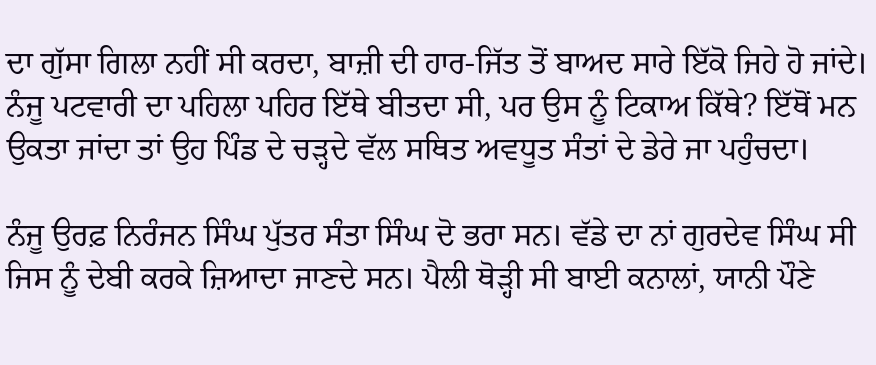ਦਾ ਗੁੱਸਾ ਗਿਲਾ ਨਹੀਂ ਸੀ ਕਰਦਾ, ਬਾਜ਼ੀ ਦੀ ਹਾਰ-ਜਿੱਤ ਤੋਂ ਬਾਅਦ ਸਾਰੇ ਇੱਕੋ ਜਿਹੇ ਹੋ ਜਾਂਦੇ। ਨੰਜੂ ਪਟਵਾਰੀ ਦਾ ਪਹਿਲਾ ਪਹਿਰ ਇੱਥੇ ਬੀਤਦਾ ਸੀ, ਪਰ ਉਸ ਨੂੰ ਟਿਕਾਅ ਕਿੱਥੇ? ਇੱਥੋਂ ਮਨ ਉਕਤਾ ਜਾਂਦਾ ਤਾਂ ਉਹ ਪਿੰਡ ਦੇ ਚੜ੍ਹਦੇ ਵੱਲ ਸਥਿਤ ਅਵਧੂਤ ਸੰਤਾਂ ਦੇ ਡੇਰੇ ਜਾ ਪਹੁੰਚਦਾ।

ਨੰਜੂ ਉਰਫ਼ ਨਿਰੰਜਨ ਸਿੰਘ ਪੁੱਤਰ ਸੰਤਾ ਸਿੰਘ ਦੋ ਭਰਾ ਸਨ। ਵੱਡੇ ਦਾ ਨਾਂ ਗੁਰਦੇਵ ਸਿੰਘ ਸੀ ਜਿਸ ਨੂੰ ਦੇਬੀ ਕਰਕੇ ਜ਼ਿਆਦਾ ਜਾਣਦੇ ਸਨ। ਪੈਲੀ ਥੋੜ੍ਹੀ ਸੀ ਬਾਈ ਕਨਾਲਾਂ, ਯਾਨੀ ਪੌਣੇ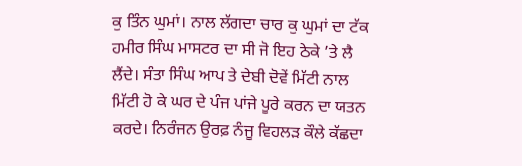ਕੁ ਤਿੰਨ ਘੁਮਾਂ। ਨਾਲ ਲੱਗਦਾ ਚਾਰ ਕੁ ਘੁਮਾਂ ਦਾ ਟੱਕ ਹਮੀਰ ਸਿੰਘ ਮਾਸਟਰ ਦਾ ਸੀ ਜੋ ਇਹ ਠੇਕੇ ’ਤੇ ਲੈ ਲੈਂਦੇ। ਸੰਤਾ ਸਿੰਘ ਆਪ ਤੇ ਦੇਬੀ ਦੋਵੇਂ ਮਿੱਟੀ ਨਾਲ ਮਿੱਟੀ ਹੋ ਕੇ ਘਰ ਦੇ ਪੰਜ ਪਾਂਜੇ ਪੂਰੇ ਕਰਨ ਦਾ ਯਤਨ ਕਰਦੇ। ਨਿਰੰਜਨ ਉਰਫ਼ ਨੰਜੂ ਵਿਹਲੜ ਕੌਲੇ ਕੱਛਦਾ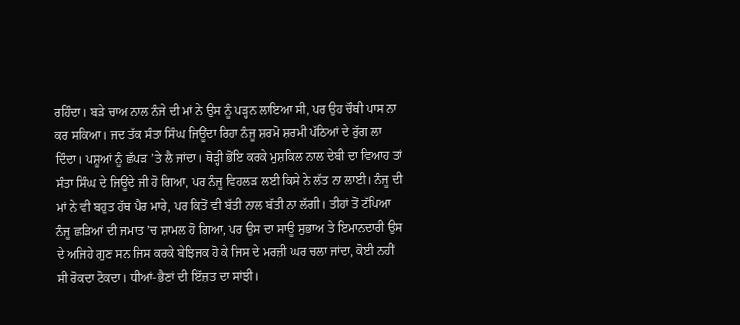ਰਹਿੰਦਾ। ਬੜੇ ਚਾਅ ਨਾਲ ਨੰਜੇ ਦੀ ਮਾਂ ਨੇ ਉਸ ਨੂੰ ਪੜ੍ਹਨ ਲਾਇਆ ਸੀ, ਪਰ ਉਹ ਚੌਥੀ ਪਾਸ ਨਾ ਕਰ ਸਕਿਆ। ਜਦ ਤੱਕ ਸੰਤਾ ਸਿੰਘ ਜਿਊਂਦਾ ਰਿਹਾ ਨੰਜੂ ਸ਼ਰਮੋ ਸ਼ਰਮੀ ਪੱਠਿਆਂ ਦੇ ਰੁੱਗ ਲਾ ਦਿੰਦਾ। ਪਸ਼ੂਆਂ ਨੂੰ ਛੱਪੜ ’ਤੇ ਲੈ ਜਾਂਦਾ। ਥੋੜ੍ਹੀ ਭੋਂਇ ਕਰਕੇ ਮੁਸ਼ਕਿਲ ਨਾਲ ਦੇਬੀ ਦਾ ਵਿਆਹ ਤਾਂ ਸੰਤਾ ਸਿੰਘ ਦੇ ਜਿਊਂਦੇ ਜੀ ਹੋ ਗਿਆ, ਪਰ ਨੰਜੂ ਵਿਹਲੜ ਲਈ ਕਿਸੇ ਨੇ ਲੱਤ ਨਾ ਲਾਈ। ਨੰਜੂ ਦੀ ਮਾਂ ਨੇ ਵੀ ਬਹੁਤ ਹੱਥ ਪੈਰ ਮਾਰੇ, ਪਰ ਕਿਤੋਂ ਵੀ ਬੱਤੀ ਨਾਲ ਬੱਤੀ ਨਾ ਲੱਗੀ। ਤੀਹਾਂ ਤੋਂ ਟੱਪਿਆ ਨੰਜੂ ਛੜਿਆਂ ਦੀ ਜਮਾਤ ’ਚ ਸ਼ਾਮਲ ਹੋ ਗਿਆ, ਪਰ ਉਸ ਦਾ ਸਾਊ ਸੁਭਾਅ ਤੇ ਇਮਾਨਦਾਰੀ ਉਸ ਦੇ ਅਜਿਹੇ ਗੁਣ ਸਨ ਜਿਸ ਕਰਕੇ ਬੇਝਿਜਕ ਹੋ ਕੇ ਜਿਸ ਦੇ ਮਰਜ਼ੀ ਘਰ ਚਲਾ ਜਾਂਦਾ, ਕੋਈ ਨਹੀਂ ਸੀ ਰੋਕਦਾ ਟੋਕਦਾ। ਧੀਆਂ-ਭੈਣਾਂ ਦੀ ਇੱਜ਼ਤ ਦਾ ਸਾਂਝੀ।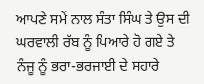ਆਪਣੇ ਸਮੇਂ ਨਾਲ ਸੰਤਾ ਸਿੰਘ ਤੇ ਉਸ ਦੀ ਘਰਵਾਲੀ ਰੱਬ ਨੂੰ ਪਿਆਰੇ ਹੋ ਗਏ ਤੇ ਨੰਜੂ ਨੂੰ ਭਰਾ-ਭਰਜਾਈ ਦੇ ਸਹਾਰੇ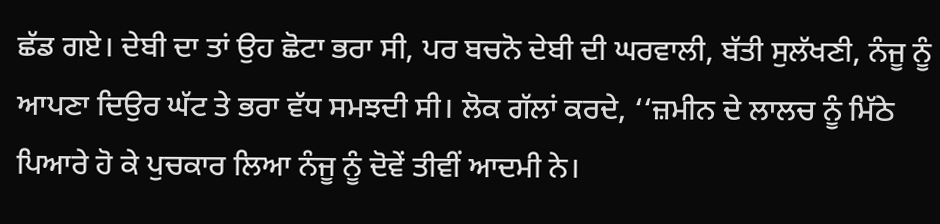ਛੱਡ ਗਏ। ਦੇਬੀ ਦਾ ਤਾਂ ਉਹ ਛੋਟਾ ਭਰਾ ਸੀ, ਪਰ ਬਚਨੋ ਦੇਬੀ ਦੀ ਘਰਵਾਲੀ, ਬੱਤੀ ਸੁਲੱਖਣੀ, ਨੰਜੂ ਨੂੰ ਆਪਣਾ ਦਿਉਰ ਘੱਟ ਤੇ ਭਰਾ ਵੱਧ ਸਮਝਦੀ ਸੀ। ਲੋਕ ਗੱਲਾਂ ਕਰਦੇ, ‘‘ਜ਼ਮੀਨ ਦੇ ਲਾਲਚ ਨੂੰ ਮਿੱਠੇ ਪਿਆਰੇ ਹੋ ਕੇ ਪੁਚਕਾਰ ਲਿਆ ਨੰਜੂ ਨੂੰ ਦੋਵੇਂ ਤੀਵੀਂ ਆਦਮੀ ਨੇ।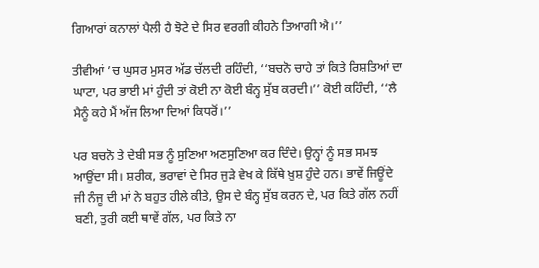ਗਿਆਰਾਂ ਕਨਾਲਾਂ ਪੈਲੀ ਹੈ ਝੋਟੇ ਦੇ ਸਿਰ ਵਰਗੀ ਕੀਹਨੇ ਤਿਆਗੀ ਐ।’’

ਤੀਵੀਆਂ ’ਚ ਘੁਸਰ ਮੁਸਰ ਅੱਡ ਚੱਲਦੀ ਰਹਿੰਦੀ, ‘‘ਬਚਨੋ ਚਾਹੇ ਤਾਂ ਕਿਤੇ ਰਿਸ਼ਤਿਆਂ ਦਾ ਘਾਟਾ, ਪਰ ਭਾਈ ਮਾਂ ਹੁੰਦੀ ਤਾਂ ਕੋਈ ਨਾ ਕੋਈ ਬੰਨ੍ਹ ਸੁੱਬ ਕਰਦੀ।’’ ਕੋਈ ਕਹਿੰਦੀ, ‘‘ਲੈ ਮੈਨੂੰ ਕਹੇ ਮੈਂ ਅੱਜ ਲਿਆ ਦਿਆਂ ਕਿਧਰੋਂ।’’

ਪਰ ਬਚਨੋ ਤੇ ਦੇਬੀ ਸਭ ਨੂੰ ਸੁਣਿਆ ਅਣਸੁਣਿਆ ਕਰ ਦਿੰਦੇ। ਉਨ੍ਹਾਂ ਨੂੰ ਸਭ ਸਮਝ ਆਉਂਦਾ ਸੀ। ਸ਼ਰੀਕ, ਭਰਾਵਾਂ ਦੇ ਸਿਰ ਜੁੜੇ ਵੇਖ ਕੇ ਕਿੱਥੇ ਖ਼ੁਸ਼ ਹੁੰਦੇ ਹਨ। ਭਾਵੇਂ ਜਿਊਂਦੇ ਜੀ ਨੰਜੂ ਦੀ ਮਾਂ ਨੇ ਬਹੁਤ ਹੀਲੇ ਕੀਤੇ, ਉਸ ਦੇ ਬੰਨ੍ਹ ਸੁੱਬ ਕਰਨ ਦੇ, ਪਰ ਕਿਤੇ ਗੱਲ ਨਹੀਂ ਬਣੀ, ਤੁਰੀ ਕਈ ਥਾਵੇਂ ਗੱਲ, ਪਰ ਕਿਤੇ ਨਾ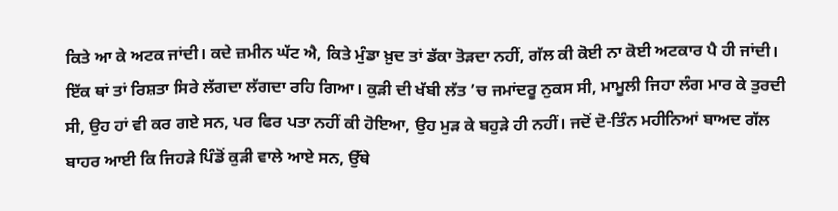ਕਿਤੇ ਆ ਕੇ ਅਟਕ ਜਾਂਦੀ। ਕਦੇ ਜ਼ਮੀਨ ਘੱਟ ਐ, ਕਿਤੇ ਮੁੰਡਾ ਖ਼ੁਦ ਤਾਂ ਡੱਕਾ ਤੋੜਦਾ ਨਹੀਂ, ਗੱਲ ਕੀ ਕੋਈ ਨਾ ਕੋਈ ਅਟਕਾਰ ਪੈ ਹੀ ਜਾਂਦੀ। ਇੱਕ ਥਾਂ ਤਾਂ ਰਿਸ਼ਤਾ ਸਿਰੇ ਲੱਗਦਾ ਲੱਗਦਾ ਰਹਿ ਗਿਆ। ਕੁੜੀ ਦੀ ਖੱਬੀ ਲੱਤ ’ਚ ਜਮਾਂਦਰੂ ਨੁਕਸ ਸੀ, ਮਾਮੂਲੀ ਜਿਹਾ ਲੰਗ ਮਾਰ ਕੇ ਤੁਰਦੀ ਸੀ, ਉਹ ਹਾਂ ਵੀ ਕਰ ਗਏ ਸਨ, ਪਰ ਫਿਰ ਪਤਾ ਨਹੀਂ ਕੀ ਹੋਇਆ, ਉਹ ਮੁੜ ਕੇ ਬਹੁੜੇ ਹੀ ਨਹੀਂ। ਜਦੋਂ ਦੋ-ਤਿੰਨ ਮਹੀਨਿਆਂ ਬਾਅਦ ਗੱਲ ਬਾਹਰ ਆਈ ਕਿ ਜਿਹੜੇ ਪਿੰਡੋਂ ਕੁੜੀ ਵਾਲੇ ਆਏ ਸਨ, ਉੱਥੇ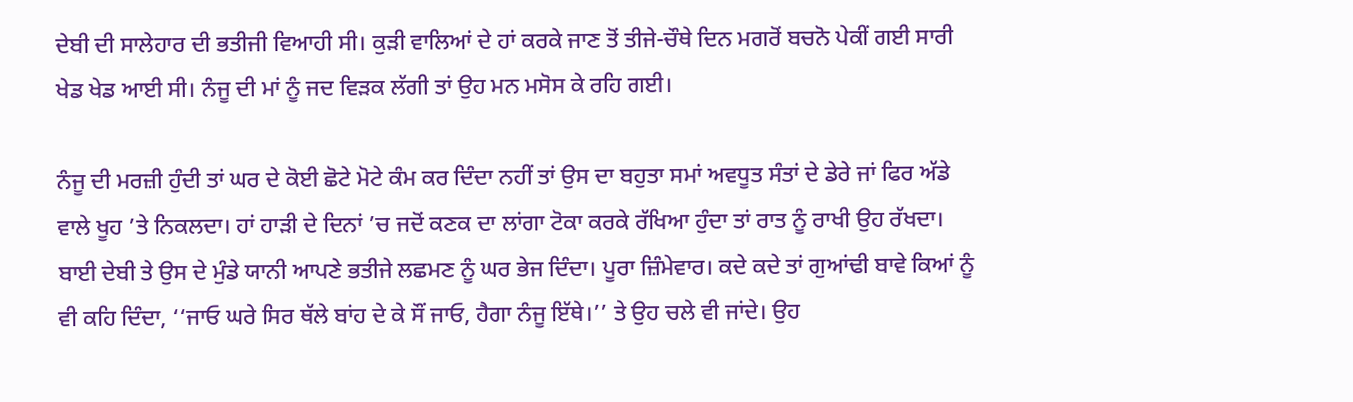ਦੇਬੀ ਦੀ ਸਾਲੇਹਾਰ ਦੀ ਭਤੀਜੀ ਵਿਆਹੀ ਸੀ। ਕੁੜੀ ਵਾਲਿਆਂ ਦੇ ਹਾਂ ਕਰਕੇ ਜਾਣ ਤੋਂ ਤੀਜੇ-ਚੌਥੇ ਦਿਨ ਮਗਰੋਂ ਬਚਨੋ ਪੇਕੀਂ ਗਈ ਸਾਰੀ ਖੇਡ ਖੇਡ ਆਈ ਸੀ। ਨੰਜੂ ਦੀ ਮਾਂ ਨੂੰ ਜਦ ਵਿੜਕ ਲੱਗੀ ਤਾਂ ਉਹ ਮਨ ਮਸੋਸ ਕੇ ਰਹਿ ਗਈ।

ਨੰਜੂ ਦੀ ਮਰਜ਼ੀ ਹੁੰਦੀ ਤਾਂ ਘਰ ਦੇ ਕੋਈ ਛੋਟੇ ਮੋਟੇ ਕੰਮ ਕਰ ਦਿੰਦਾ ਨਹੀਂ ਤਾਂ ਉਸ ਦਾ ਬਹੁਤਾ ਸਮਾਂ ਅਵਧੂਤ ਸੰਤਾਂ ਦੇ ਡੇਰੇ ਜਾਂ ਫਿਰ ਅੱਡੇ ਵਾਲੇ ਖੂਹ ’ਤੇ ਨਿਕਲਦਾ। ਹਾਂ ਹਾੜੀ ਦੇ ਦਿਨਾਂ ’ਚ ਜਦੋਂ ਕਣਕ ਦਾ ਲਾਂਗਾ ਟੋਕਾ ਕਰਕੇ ਰੱਖਿਆ ਹੁੰਦਾ ਤਾਂ ਰਾਤ ਨੂੰ ਰਾਖੀ ਉਹ ਰੱਖਦਾ। ਬਾਈ ਦੇਬੀ ਤੇ ਉਸ ਦੇ ਮੁੰਡੇ ਯਾਨੀ ਆਪਣੇ ਭਤੀਜੇ ਲਛਮਣ ਨੂੰ ਘਰ ਭੇਜ ਦਿੰਦਾ। ਪੂਰਾ ਜ਼ਿੰਮੇਵਾਰ। ਕਦੇ ਕਦੇ ਤਾਂ ਗੁਆਂਢੀ ਬਾਵੇ ਕਿਆਂ ਨੂੰ ਵੀ ਕਹਿ ਦਿੰਦਾ, ‘‘ਜਾਓ ਘਰੇ ਸਿਰ ਥੱਲੇ ਬਾਂਹ ਦੇ ਕੇ ਸੌਂ ਜਾਓ, ਹੈਗਾ ਨੰਜੂ ਇੱਥੇ।’’ ਤੇ ਉਹ ਚਲੇ ਵੀ ਜਾਂਦੇ। ਉਹ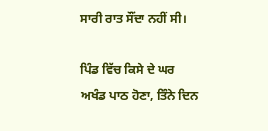ਸਾਰੀ ਰਾਤ ਸੌਂਦਾ ਨਹੀਂ ਸੀ।

ਪਿੰਡ ਵਿੱਚ ਕਿਸੇ ਦੇ ਘਰ ਅਖੰਡ ਪਾਠ ਹੋਣਾ, ਤਿੰਨੇ ਦਿਨ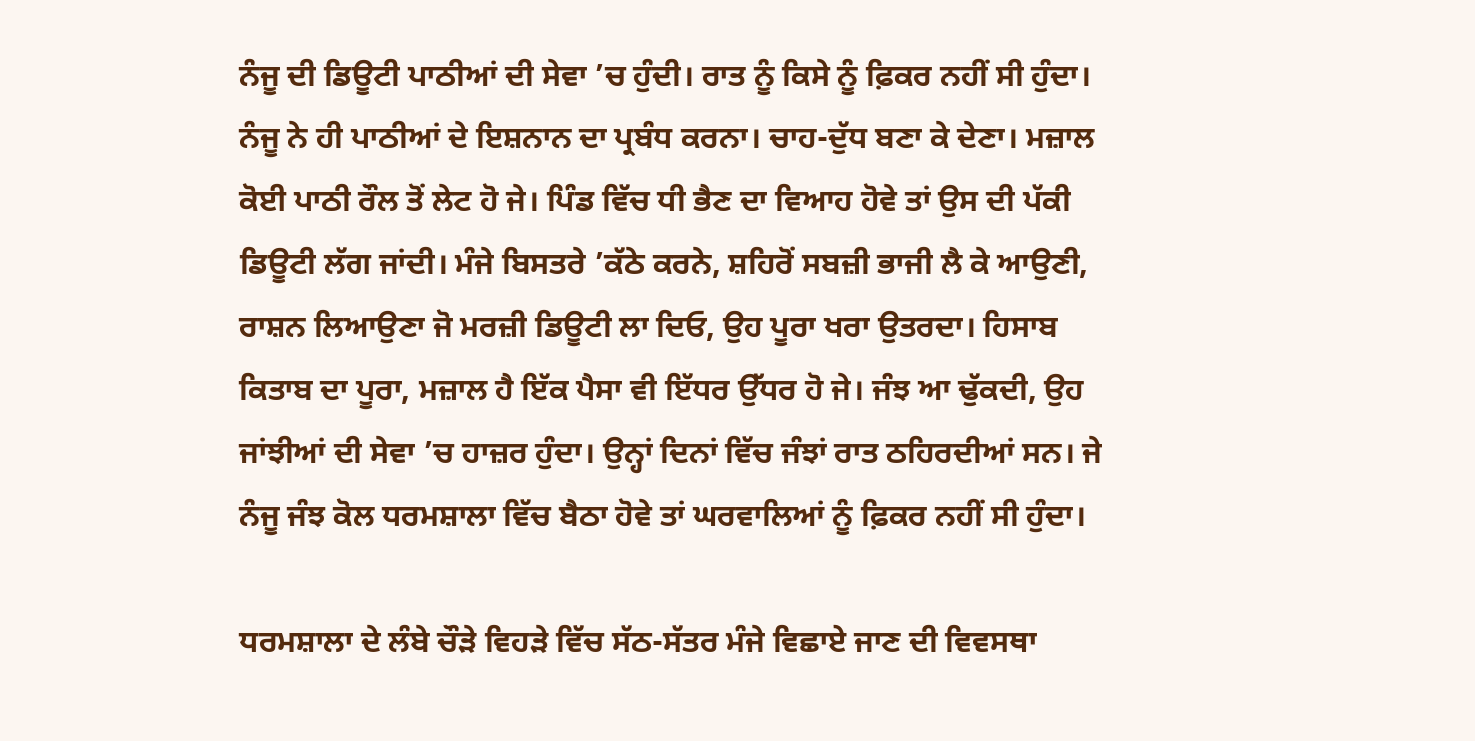ਨੰਜੂ ਦੀ ਡਿਊਟੀ ਪਾਠੀਆਂ ਦੀ ਸੇਵਾ ’ਚ ਹੁੰਦੀ। ਰਾਤ ਨੂੰ ਕਿਸੇ ਨੂੰ ਫ਼ਿਕਰ ਨਹੀਂ ਸੀ ਹੁੰਦਾ। ਨੰਜੂ ਨੇ ਹੀ ਪਾਠੀਆਂ ਦੇ ਇਸ਼ਨਾਨ ਦਾ ਪ੍ਰਬੰਧ ਕਰਨਾ। ਚਾਹ-ਦੁੱਧ ਬਣਾ ਕੇ ਦੇਣਾ। ਮਜ਼ਾਲ ਕੋਈ ਪਾਠੀ ਰੌਲ ਤੋਂ ਲੇਟ ਹੋ ਜੇ। ਪਿੰਡ ਵਿੱਚ ਧੀ ਭੈਣ ਦਾ ਵਿਆਹ ਹੋਵੇ ਤਾਂ ਉਸ ਦੀ ਪੱਕੀ ਡਿਊਟੀ ਲੱਗ ਜਾਂਦੀ। ਮੰਜੇ ਬਿਸਤਰੇ ’ਕੱਠੇ ਕਰਨੇ, ਸ਼ਹਿਰੋਂ ਸਬਜ਼ੀ ਭਾਜੀ ਲੈ ਕੇ ਆਉਣੀ, ਰਾਸ਼ਨ ਲਿਆਉਣਾ ਜੋ ਮਰਜ਼ੀ ਡਿਊਟੀ ਲਾ ਦਿਓ, ਉਹ ਪੂਰਾ ਖਰਾ ਉਤਰਦਾ। ਹਿਸਾਬ ਕਿਤਾਬ ਦਾ ਪੂਰਾ, ਮਜ਼ਾਲ ਹੈ ਇੱਕ ਪੈਸਾ ਵੀ ਇੱਧਰ ਉੱਧਰ ਹੋ ਜੇ। ਜੰਝ ਆ ਢੁੱਕਦੀ, ਉਹ ਜਾਂਝੀਆਂ ਦੀ ਸੇਵਾ ’ਚ ਹਾਜ਼ਰ ਹੁੰਦਾ। ਉਨ੍ਹਾਂ ਦਿਨਾਂ ਵਿੱਚ ਜੰਝਾਂ ਰਾਤ ਠਹਿਰਦੀਆਂ ਸਨ। ਜੇ ਨੰਜੂ ਜੰਝ ਕੋਲ ਧਰਮਸ਼ਾਲਾ ਵਿੱਚ ਬੈਠਾ ਹੋਵੇ ਤਾਂ ਘਰਵਾਲਿਆਂ ਨੂੰ ਫ਼ਿਕਰ ਨਹੀਂ ਸੀ ਹੁੰਦਾ।

ਧਰਮਸ਼ਾਲਾ ਦੇ ਲੰਬੇ ਚੌੜੇ ਵਿਹੜੇ ਵਿੱਚ ਸੱਠ-ਸੱਤਰ ਮੰਜੇ ਵਿਛਾਏ ਜਾਣ ਦੀ ਵਿਵਸਥਾ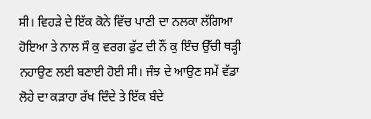ਸੀ। ਵਿਹੜੇ ਦੇ ਇੱਕ ਕੋਨੇ ਵਿੱਚ ਪਾਣੀ ਦਾ ਨਲਕਾ ਲੱਗਿਆ ਹੋਇਆ ਤੇ ਨਾਲ ਸੌ ਕੁ ਵਰਗ ਫੁੱਟ ਦੀ ਨੌਂ ਕੁ ਇੰਚ ਉੱਚੀ ਥੜ੍ਹੀ ਨਹਾਉਣ ਲਈ ਬਣਾਈ ਹੋਈ ਸੀ। ਜੰਝ ਦੇ ਆਉਣ ਸਮੇਂ ਵੱਡਾ ਲੋਹੇ ਦਾ ਕੜਾਹਾ ਰੱਖ ਦਿੰਦੇ ਤੇ ਇੱਕ ਬੰਦੇ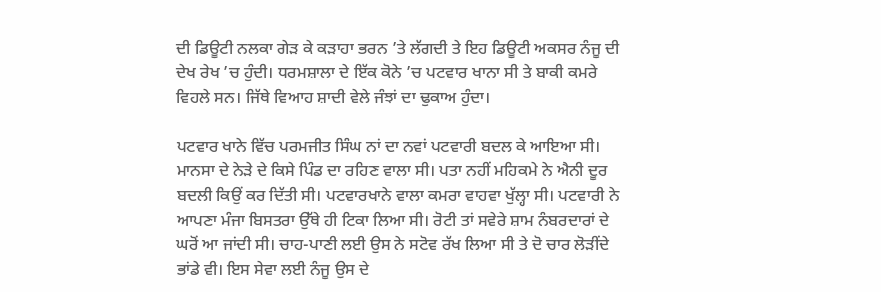ਦੀ ਡਿਊਟੀ ਨਲਕਾ ਗੇੜ ਕੇ ਕੜਾਹਾ ਭਰਨ ’ਤੇ ਲੱਗਦੀ ਤੇ ਇਹ ਡਿਊਟੀ ਅਕਸਰ ਨੰਜੂ ਦੀ ਦੇਖ ਰੇਖ ’ਚ ਹੁੰਦੀ। ਧਰਮਸ਼ਾਲਾ ਦੇ ਇੱਕ ਕੋਨੇ ’ਚ ਪਟਵਾਰ ਖਾਨਾ ਸੀ ਤੇ ਬਾਕੀ ਕਮਰੇ ਵਿਹਲੇ ਸਨ। ਜਿੱਥੇ ਵਿਆਹ ਸ਼ਾਦੀ ਵੇਲੇ ਜੰਝਾਂ ਦਾ ਢੁਕਾਅ ਹੁੰਦਾ।

ਪਟਵਾਰ ਖਾਨੇ ਵਿੱਚ ਪਰਮਜੀਤ ਸਿੰਘ ਨਾਂ ਦਾ ਨਵਾਂ ਪਟਵਾਰੀ ਬਦਲ ਕੇ ਆਇਆ ਸੀ। ਮਾਨਸਾ ਦੇ ਨੇੜੇ ਦੇ ਕਿਸੇ ਪਿੰਡ ਦਾ ਰਹਿਣ ਵਾਲਾ ਸੀ। ਪਤਾ ਨਹੀਂ ਮਹਿਕਮੇ ਨੇ ਐਨੀ ਦੂਰ ਬਦਲੀ ਕਿਉਂ ਕਰ ਦਿੱਤੀ ਸੀ। ਪਟਵਾਰਖਾਨੇ ਵਾਲਾ ਕਮਰਾ ਵਾਹਵਾ ਖੁੱਲ੍ਹਾ ਸੀ। ਪਟਵਾਰੀ ਨੇ ਆਪਣਾ ਮੰਜਾ ਬਿਸਤਰਾ ਉੱਥੇ ਹੀ ਟਿਕਾ ਲਿਆ ਸੀ। ਰੋਟੀ ਤਾਂ ਸਵੇਰੇ ਸ਼ਾਮ ਨੰਬਰਦਾਰਾਂ ਦੇ ਘਰੋਂ ਆ ਜਾਂਦੀ ਸੀ। ਚਾਹ-ਪਾਣੀ ਲਈ ਉਸ ਨੇ ਸਟੋਵ ਰੱਖ ਲਿਆ ਸੀ ਤੇ ਦੋ ਚਾਰ ਲੋੜੀਂਦੇ ਭਾਂਡੇ ਵੀ। ਇਸ ਸੇਵਾ ਲਈ ਨੰਜੂ ਉਸ ਦੇ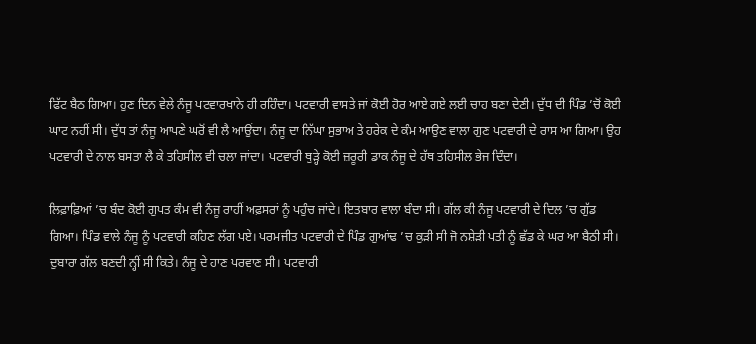ਫਿੱਟ ਬੈਠ ਗਿਆ। ਹੁਣ ਦਿਨ ਵੇਲੇ ਨੰਜੂ ਪਟਵਾਰਖਾਨੇ ਹੀ ਰਹਿੰਦਾ। ਪਟਵਾਰੀ ਵਾਸਤੇ ਜਾਂ ਕੋਈ ਹੋਰ ਆਏ ਗਏ ਲਈ ਚਾਹ ਬਣਾ ਦੇਣੀ। ਦੁੱਧ ਦੀ ਪਿੰਡ ’ਚੋਂ ਕੋਈ ਘਾਟ ਨਹੀਂ ਸੀ। ਦੁੱਧ ਤਾਂ ਨੰਜੂ ਆਪਣੇ ਘਰੋਂ ਵੀ ਲੈ ਆਉਂਦਾ। ਨੰਜੂ ਦਾ ਨਿੱਘਾ ਸੁਭਾਅ ਤੇ ਹਰੇਕ ਦੇ ਕੰਮ ਆਉਣ ਵਾਲਾ ਗੁਣ ਪਟਵਾਰੀ ਦੇ ਰਾਸ ਆ ਗਿਆ। ਉਹ ਪਟਵਾਰੀ ਦੇ ਨਾਲ ਬਸਤਾ ਲੈ ਕੇ ਤਹਿਸੀਲ ਵੀ ਚਲਾ ਜਾਂਦਾ। ਪਟਵਾਰੀ ਥੁੜ੍ਹੇ ਕੋਈ ਜ਼ਰੂਰੀ ਡਾਕ ਨੰਜੂ ਦੇ ਹੱਥ ਤਹਿਸੀਲ ਭੇਜ ਦਿੰਦਾ।

ਲਿਫ਼ਾਫ਼ਿਆਂ ’ਚ ਬੰਦ ਕੋਈ ਗੁਪਤ ਕੰਮ ਵੀ ਨੰਜੂ ਰਾਹੀਂ ਅਫ਼ਸਰਾਂ ਨੂੰ ਪਹੁੰਚ ਜਾਂਦੇ। ਇਤਬਾਰ ਵਾਲਾ ਬੰਦਾ ਸੀ। ਗੱਲ ਕੀ ਨੰਜੂ ਪਟਵਾਰੀ ਦੇ ਦਿਲ ’ਚ ਗੁੱਡ ਗਿਆ। ਪਿੰਡ ਵਾਲੇ ਨੰਜੂ ਨੂੰ ਪਟਵਾਰੀ ਕਹਿਣ ਲੱਗ ਪਏ। ਪਰਮਜੀਤ ਪਟਵਾਰੀ ਦੇ ਪਿੰਡ ਗੁਆਂਢ ’ਚ ਕੁੜੀ ਸੀ ਜੋ ਨਸ਼ੇੜੀ ਪਤੀ ਨੂੰ ਛੱਡ ਕੇ ਘਰ ਆ ਬੈਠੀ ਸੀ। ਦੁਬਾਰਾ ਗੱਲ ਬਣਦੀ ਨ੍ਹੀਂ ਸੀ ਕਿਤੇ। ਨੰਜੂ ਦੇ ਹਾਣ ਪਰਵਾਣ ਸੀ। ਪਟਵਾਰੀ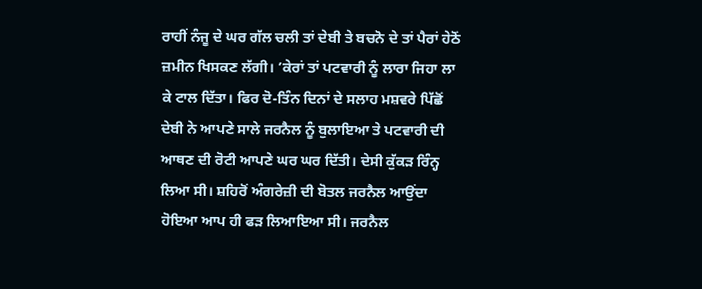ਰਾਹੀਂ ਨੰਜੂ ਦੇ ਘਰ ਗੱਲ ਚਲੀ ਤਾਂ ਦੇਬੀ ਤੇ ਬਚਨੋ ਦੇ ਤਾਂ ਪੈਰਾਂ ਹੇਠੋਂ ਜ਼ਮੀਨ ਖਿਸਕਣ ਲੱਗੀ। ’ਕੇਰਾਂ ਤਾਂ ਪਟਵਾਰੀ ਨੂੰ ਲਾਰਾ ਜਿਹਾ ਲਾ ਕੇ ਟਾਲ ਦਿੱਤਾ। ਫਿਰ ਦੋ-ਤਿੰਨ ਦਿਨਾਂ ਦੇ ਸਲਾਹ ਮਸ਼ਵਰੇ ਪਿੱਛੋਂ ਦੇਬੀ ਨੇ ਆਪਣੇ ਸਾਲੇ ਜਰਨੈਲ ਨੂੰ ਬੁਲਾਇਆ ਤੇ ਪਟਵਾਰੀ ਦੀ ਆਥਣ ਦੀ ਰੋਟੀ ਆਪਣੇ ਘਰ ਘਰ ਦਿੱਤੀ। ਦੇਸੀ ਕੁੱਕੜ ਰਿੰਨ੍ਹ ਲਿਆ ਸੀ। ਸ਼ਹਿਰੋਂ ਅੰਗਰੇਜ਼ੀ ਦੀ ਬੋਤਲ ਜਰਨੈਲ ਆਉਂਦਾ ਹੋਇਆ ਆਪ ਹੀ ਫੜ ਲਿਆਇਆ ਸੀ। ਜਰਨੈਲ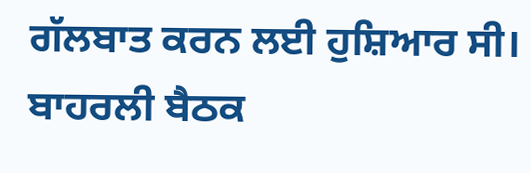ਗੱਲਬਾਤ ਕਰਨ ਲਈ ਹੁਸ਼ਿਆਰ ਸੀ। ਬਾਹਰਲੀ ਬੈਠਕ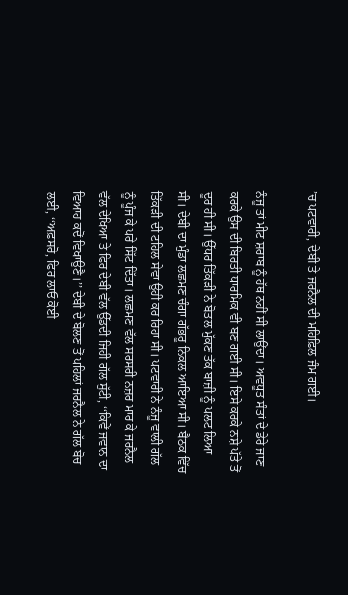’ਚ ਪਟਵਾਰੀ, ਦੇਬੀ ਤੇ ਜਰਨੈਲ ਦੀ ਮਹਿਫ਼ਿਲ ਜੰਮ ਗਈ।

ਨੰਜੂ ਤਾਂ ਮੀਟ ਸ਼ਰਾਬ ਨੂੰ ਹੱਥ ਨਹੀਂ ਸੀ ਲਾਉਂਦਾ। ਅਵਧੂਤ ਸੰਤਾਂ ਦੇ ਡੇਰੇ ਜਾਣ ਕਰਕੇ ਉਸ ਦੀ ਬਿਰਤੀ ਧਾਰਮਿਕ ਵੀ ਬਣ ਗਈ ਸੀ। ਇਸੇ ਕਰਕੇ ਨਸ਼ੇ ਪੱਤੇ ਤੋਂ ਦੂਰ ਹੀ ਸੀ। ਉੱਧਰ ਤਿੱਕੜੀ ਨੇ ਬੋਤਲ ਮੁੱਕਣ ਤੱਕ ਬਾਜ਼ੀ ਨੂੰ ਪਲਟ ਲਿਆ ਸੀ। ਦੇਬੀ ਦਾ ਮੁੰਡਾ ਲਛਮਣ ਚੰਗਾ ਗੱਭਰੂ ਨਿਕਲ ਆਇਆ ਸੀ। ਬੈਠਕ ਵਿੱਚ ਤਿੱਕੜੀ ਦੀ ਟਹਿਲ ਸੇਵਾ ਉਹੀ ਕਰ ਰਿਹਾ ਸੀ। ਪਟਵਾਰੀ ਨੇ ਨੰਜੂ ਵਾਲੀ ਗੱਲ ਨੂੰ ਪੂੰਜ ਕੇ ਪਰੇ ਸਿੱਟ ਦਿੱਤਾ। ਲਛਮਣ ਵੱਲ ਸਰਸਰੀ ਨਜ਼ਰ ਮਾਰ ਕੇ ਜਰਨੈਲ ਵੱਲ ਦੇਖਿਆ ਤੇ ਫਿਰ ਦੇਬੀ ਵੱਲ ਉੱਡਦੀ ਜਿਹੀ ਗੱਲ ਸੁੱਟੀ, ‘‘ਕਿਵੇਂ ਜਵਾਨ ਦਾ ਵਿਆਹ ਕਦੋਂ ਵਿਖਾਉਣੈ।’’ ਦੇਬੀ ਦੇ ਬੋਲਣ ਤੋਂ ਪਹਿਲਾਂ ਜਰਨੈਲ ਨੇ ਗੱਲ ਬੋਚ ਲਈ, ‘‘ਅਫ਼ਸਰੋ, ਫਿਰ ਲਾਓ ਕੋਈ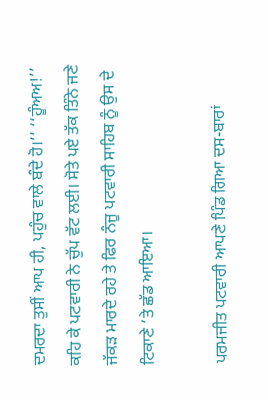ਦਮਰਦਾ ਤੁਸੀਂ ਆਪ ਹੀ, ਪਹੁੰਚ ਵਾਲੇ ਬੰਦੇ ਹੋ।’’ ‘‘ਹੂੰਅਅ!’’ ਕਹਿ ਕੇ ਪਟਵਾਰੀ ਨੇ ਚੁੱਪ ਵੱਟ ਲਈ। ਸੋਤੇ ਪਏ ਤੱਕ ਤਿੰਨੇ ਜਣੇ ਜੱਕੜ ਮਾਰਦੇ ਰਹੇ ਤੇ ਫਿਰ ਨੰਜੂ ਪਟਵਾਰੀ ਸਾਹਿਬ ਨੂੰ ਉਸ ਦੇ ਟਿਕਾਣੇ ’ਤੇ ਛੱਡ ਆਇਆ।

ਪਰਮਜੀਤ ਪਟਵਾਰੀ ਆਪਣੇ ਪਿੰਡ ਗਿਆ ਦਸ-ਬਾਰਾਂ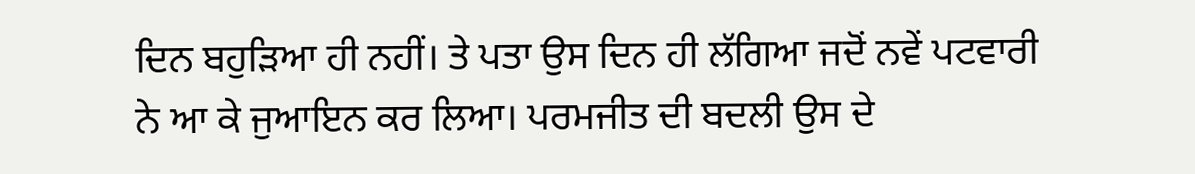ਦਿਨ ਬਹੁੜਿਆ ਹੀ ਨਹੀਂ। ਤੇ ਪਤਾ ਉਸ ਦਿਨ ਹੀ ਲੱਗਿਆ ਜਦੋਂ ਨਵੇਂ ਪਟਵਾਰੀ ਨੇ ਆ ਕੇ ਜੁਆਇਨ ਕਰ ਲਿਆ। ਪਰਮਜੀਤ ਦੀ ਬਦਲੀ ਉਸ ਦੇ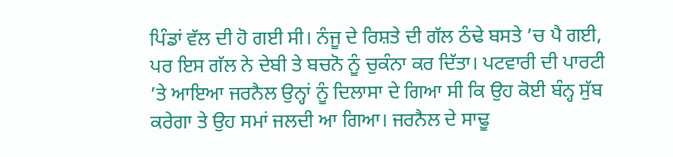ਪਿੰਡਾਂ ਵੱਲ ਦੀ ਹੋ ਗਈ ਸੀ। ਨੰਜੂ ਦੇ ਰਿਸ਼ਤੇ ਦੀ ਗੱਲ ਠੰਢੇ ਬਸਤੇ ’ਚ ਪੈ ਗਈ, ਪਰ ਇਸ ਗੱਲ ਨੇ ਦੇਬੀ ਤੇ ਬਚਨੋ ਨੂੰ ਚੁਕੰਨਾ ਕਰ ਦਿੱਤਾ। ਪਟਵਾਰੀ ਦੀ ਪਾਰਟੀ ’ਤੇ ਆਇਆ ਜਰਨੈਲ ਉਨ੍ਹਾਂ ਨੂੰ ਦਿਲਾਸਾ ਦੇ ਗਿਆ ਸੀ ਕਿ ਉਹ ਕੋਈ ਬੰਨ੍ਹ ਸੁੱਬ ਕਰੇਗਾ ਤੇ ਉਹ ਸਮਾਂ ਜਲਦੀ ਆ ਗਿਆ। ਜਰਨੈਲ ਦੇ ਸਾਢੂ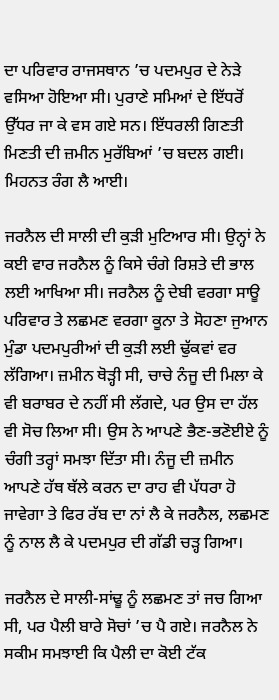ਦਾ ਪਰਿਵਾਰ ਰਾਜਸਥਾਨ ’ਚ ਪਦਮਪੁਰ ਦੇ ਨੇੜੇ ਵਸਿਆ ਹੋਇਆ ਸੀ। ਪੁਰਾਣੇ ਸਮਿਆਂ ਦੇ ਇੱਧਰੋਂ ਉੱਧਰ ਜਾ ਕੇ ਵਸ ਗਏ ਸਨ। ਇੱਧਰਲੀ ਗਿਣਤੀ ਮਿਣਤੀ ਦੀ ਜ਼ਮੀਨ ਮੁਰੱਬਿਆਂ ’ਚ ਬਦਲ ਗਈ। ਮਿਹਨਤ ਰੰਗ ਲੈ ਆਈ।

ਜਰਨੈਲ ਦੀ ਸਾਲੀ ਦੀ ਕੁੜੀ ਮੁਟਿਆਰ ਸੀ। ਉਨ੍ਹਾਂ ਨੇ ਕਈ ਵਾਰ ਜਰਨੈਲ ਨੂੰ ਕਿਸੇ ਚੰਗੇ ਰਿਸ਼ਤੇ ਦੀ ਭਾਲ ਲਈ ਆਖਿਆ ਸੀ। ਜਰਨੈਲ ਨੂੰ ਦੇਬੀ ਵਰਗਾ ਸਾਊ ਪਰਿਵਾਰ ਤੇ ਲਛਮਣ ਵਰਗਾ ਕੂਨਾ ਤੇ ਸੋਹਣਾ ਜੁਆਨ ਮੁੰਡਾ ਪਦਮਪੁਰੀਆਂ ਦੀ ਕੁੜੀ ਲਈ ਢੁੱਕਵਾਂ ਵਰ ਲੱਗਿਆ। ਜ਼ਮੀਨ ਥੋੜ੍ਹੀ ਸੀ, ਚਾਚੇ ਨੰਜੂ ਦੀ ਮਿਲਾ ਕੇ ਵੀ ਬਰਾਬਰ ਦੇ ਨਹੀਂ ਸੀ ਲੱਗਦੇ, ਪਰ ਉਸ ਦਾ ਹੱਲ ਵੀ ਸੋਚ ਲਿਆ ਸੀ। ਉਸ ਨੇ ਆਪਣੇ ਭੈਣ-ਭਣੋਈਏ ਨੂੰ ਚੰਗੀ ਤਰ੍ਹਾਂ ਸਮਝਾ ਦਿੱਤਾ ਸੀ। ਨੰਜੂ ਦੀ ਜ਼ਮੀਨ ਆਪਣੇ ਹੱਥ ਥੱਲੇ ਕਰਨ ਦਾ ਰਾਹ ਵੀ ਪੱਧਰਾ ਹੋ ਜਾਵੇਗਾ ਤੇ ਫਿਰ ਰੱਬ ਦਾ ਨਾਂ ਲੈ ਕੇ ਜਰਨੈਲ, ਲਛਮਣ ਨੂੰ ਨਾਲ ਲੈ ਕੇ ਪਦਮਪੁਰ ਦੀ ਗੱਡੀ ਚੜ੍ਹ ਗਿਆ।

ਜਰਨੈਲ ਦੇ ਸਾਲੀ-ਸਾਂਢੂ ਨੂੰ ਲਛਮਣ ਤਾਂ ਜਚ ਗਿਆ ਸੀ, ਪਰ ਪੈਲੀ ਬਾਰੇ ਸੋਚਾਂ ’ਚ ਪੈ ਗਏ। ਜਰਨੈਲ ਨੇ ਸਕੀਮ ਸਮਝਾਈ ਕਿ ਪੈਲੀ ਦਾ ਕੋਈ ਟੱਕ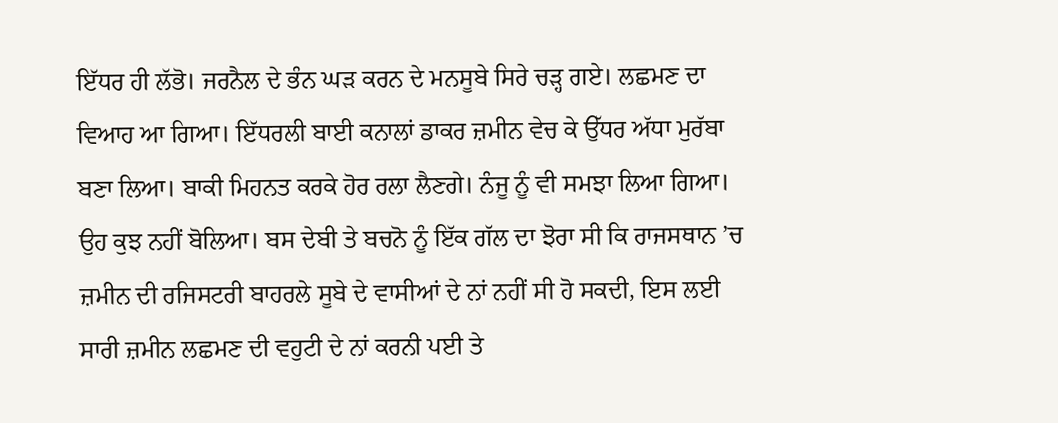ਇੱਧਰ ਹੀ ਲੱਭੋ। ਜਰਨੈਲ ਦੇ ਭੰਨ ਘੜ ਕਰਨ ਦੇ ਮਨਸੂਬੇ ਸਿਰੇ ਚੜ੍ਹ ਗਏ। ਲਛਮਣ ਦਾ ਵਿਆਹ ਆ ਗਿਆ। ਇੱਧਰਲੀ ਬਾਈ ਕਨਾਲਾਂ ਡਾਕਰ ਜ਼ਮੀਨ ਵੇਚ ਕੇ ਉੱਧਰ ਅੱਧਾ ਮੁਰੱਬਾ ਬਣਾ ਲਿਆ। ਬਾਕੀ ਮਿਹਨਤ ਕਰਕੇ ਹੋਰ ਰਲਾ ਲੈਣਗੇ। ਨੰਜੂ ਨੂੰ ਵੀ ਸਮਝਾ ਲਿਆ ਗਿਆ। ਉਹ ਕੁਝ ਨਹੀਂ ਬੋਲਿਆ। ਬਸ ਦੇਬੀ ਤੇ ਬਚਨੋ ਨੂੰ ਇੱਕ ਗੱਲ ਦਾ ਝੋਰਾ ਸੀ ਕਿ ਰਾਜਸਥਾਨ ’ਚ ਜ਼ਮੀਨ ਦੀ ਰਜਿਸਟਰੀ ਬਾਹਰਲੇ ਸੂਬੇ ਦੇ ਵਾਸੀਆਂ ਦੇ ਨਾਂ ਨਹੀਂ ਸੀ ਹੋ ਸਕਦੀ, ਇਸ ਲਈ ਸਾਰੀ ਜ਼ਮੀਨ ਲਛਮਣ ਦੀ ਵਹੁਟੀ ਦੇ ਨਾਂ ਕਰਨੀ ਪਈ ਤੇ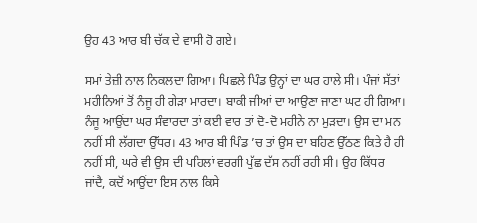ਉਹ 43 ਆਰ ਬੀ ਚੱਕ ਦੇ ਵਾਸੀ ਹੋ ਗਏ।

ਸਮਾਂ ਤੇਜ਼ੀ ਨਾਲ ਨਿਕਲਦਾ ਗਿਆ। ਪਿਛਲੇ ਪਿੰਡ ਉਨ੍ਹਾਂ ਦਾ ਘਰ ਹਾਲੇ ਸੀ। ਪੰਜਾਂ ਸੱਤਾਂ ਮਹੀਨਿਆਂ ਤੋਂ ਨੰਜੂ ਹੀ ਗੇੜਾ ਮਾਰਦਾ। ਬਾਕੀ ਜੀਆਂ ਦਾ ਆਉਣਾ ਜਾਣਾ ਘਟ ਹੀ ਗਿਆ। ਨੰਜੂ ਆਉਂਦਾ ਘਰ ਸੰਵਾਰਦਾ ਤਾਂ ਕਈ ਵਾਰ ਤਾਂ ਦੋ-ਦੋ ਮਹੀਨੇ ਨਾ ਮੁੜਦਾ। ਉਸ ਦਾ ਮਨ ਨਹੀਂ ਸੀ ਲੱਗਦਾ ਉੱਧਰ। 43 ਆਰ ਬੀ ਪਿੰਡ ’ਚ ਤਾਂ ਉਸ ਦਾ ਬਹਿਣ ਉੱਠਣ ਕਿਤੇ ਹੈ ਹੀ ਨਹੀਂ ਸੀ, ਘਰੇ ਵੀ ਉਸ ਦੀ ਪਹਿਲਾਂ ਵਰਗੀ ਪੁੱਛ ਦੱਸ ਨਹੀਂ ਰਹੀ ਸੀ। ਉਹ ਕਿੱਧਰ ਜਾਂਦੈ, ਕਦੋਂ ਆਉਂਦਾ ਇਸ ਨਾਲ ਕਿਸੇ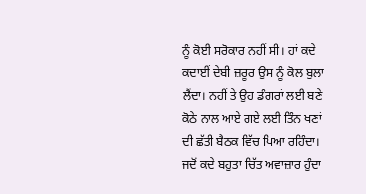ਨੂੰ ਕੋਈ ਸਰੋਕਾਰ ਨਹੀਂ ਸੀ। ਹਾਂ ਕਦੇ ਕਦਾਈਂ ਦੇਬੀ ਜ਼ਰੂਰ ਉਸ ਨੂੰ ਕੋਲ ਬੁਲਾ ਲੈਂਦਾ। ਨਹੀਂ ਤੇ ਉਹ ਡੰਗਰਾਂ ਲਈ ਬਣੇ ਕੋਠੇ ਨਾਲ ਆਏ ਗਏ ਲਈ ਤਿੰਨ ਖਣਾਂ ਦੀ ਛੱਤੀ ਬੈਠਕ ਵਿੱਚ ਪਿਆ ਰਹਿੰਦਾ। ਜਦੋਂ ਕਦੇ ਬਹੁਤਾ ਚਿੱਤ ਅਵਾਜ਼ਾਰ ਹੁੰਦਾ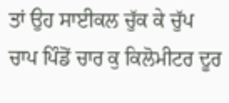ਤਾਂ ਉਹ ਸਾਈਕਲ ਚੁੱਕ ਕੇ ਚੁੱਪ ਚਾਪ ਪਿੰਡੋਂ ਚਾਰ ਕੁ ਕਿਲੋਮੀਟਰ ਦੂਰ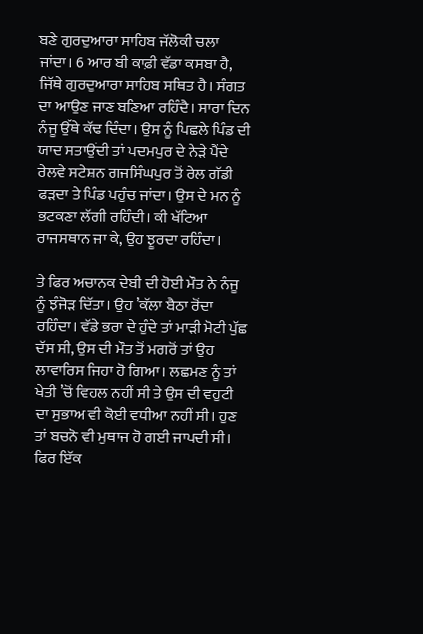ਬਣੇ ਗੁਰਦੁਆਰਾ ਸਾਹਿਬ ਜੱਲੋਕੀ ਚਲਾ ਜਾਂਦਾ। 6 ਆਰ ਬੀ ਕਾਫ਼ੀ ਵੱਡਾ ਕਸਬਾ ਹੈ, ਜਿੱਥੇ ਗੁਰਦੁਆਰਾ ਸਾਹਿਬ ਸਥਿਤ ਹੈ। ਸੰਗਤ ਦਾ ਆਉਣ ਜਾਣ ਬਣਿਆ ਰਹਿੰਦੈ। ਸਾਰਾ ਦਿਨ ਨੰਜੂ ਉੱਥੇ ਕੱਢ ਦਿੰਦਾ। ਉਸ ਨੂੰ ਪਿਛਲੇ ਪਿੰਡ ਦੀ ਯਾਦ ਸਤਾਉਂਦੀ ਤਾਂ ਪਦਮਪੁਰ ਦੇ ਨੇੜੇ ਪੈਂਦੇ ਰੇਲਵੇ ਸਟੇਸ਼ਨ ਗਜਸਿੰਘਪੁਰ ਤੋਂ ਰੇਲ ਗੱਡੀ ਫੜਦਾ ਤੇ ਪਿੰਡ ਪਹੁੰਚ ਜਾਂਦਾ। ਉਸ ਦੇ ਮਨ ਨੂੰ ਭਟਕਣਾ ਲੱਗੀ ਰਹਿੰਦੀ। ਕੀ ਖੱਟਿਆ ਰਾਜਸਥਾਨ ਜਾ ਕੇ, ਉਹ ਝੂਰਦਾ ਰਹਿੰਦਾ।

ਤੇ ਫਿਰ ਅਚਾਨਕ ਦੇਬੀ ਦੀ ਹੋਈ ਮੌਤ ਨੇ ਨੰਜੂ ਨੂੰ ਝੰਜੋੜ ਦਿੱਤਾ। ਉਹ ’ਕੱਲਾ ਬੈਠਾ ਰੋਂਦਾ ਰਹਿੰਦਾ। ਵੱਡੇ ਭਰਾ ਦੇ ਹੁੰਦੇ ਤਾਂ ਮਾੜੀ ਮੋਟੀ ਪੁੱਛ ਦੱਸ ਸੀ, ਉਸ ਦੀ ਮੌਤ ਤੋਂ ਮਗਰੋਂ ਤਾਂ ਉਹ ਲਾਵਾਰਿਸ ਜਿਹਾ ਹੋ ਗਿਆ। ਲਛਮਣ ਨੂੰ ਤਾਂ ਖੇਤੀ ’ਚੋਂ ਵਿਹਲ ਨਹੀਂ ਸੀ ਤੇ ਉਸ ਦੀ ਵਹੁਟੀ ਦਾ ਸੁਭਾਅ ਵੀ ਕੋਈ ਵਧੀਆ ਨਹੀਂ ਸੀ। ਹੁਣ ਤਾਂ ਬਚਨੋ ਵੀ ਮੁਥਾਜ ਹੋ ਗਈ ਜਾਪਦੀ ਸੀ। ਫਿਰ ਇੱਕ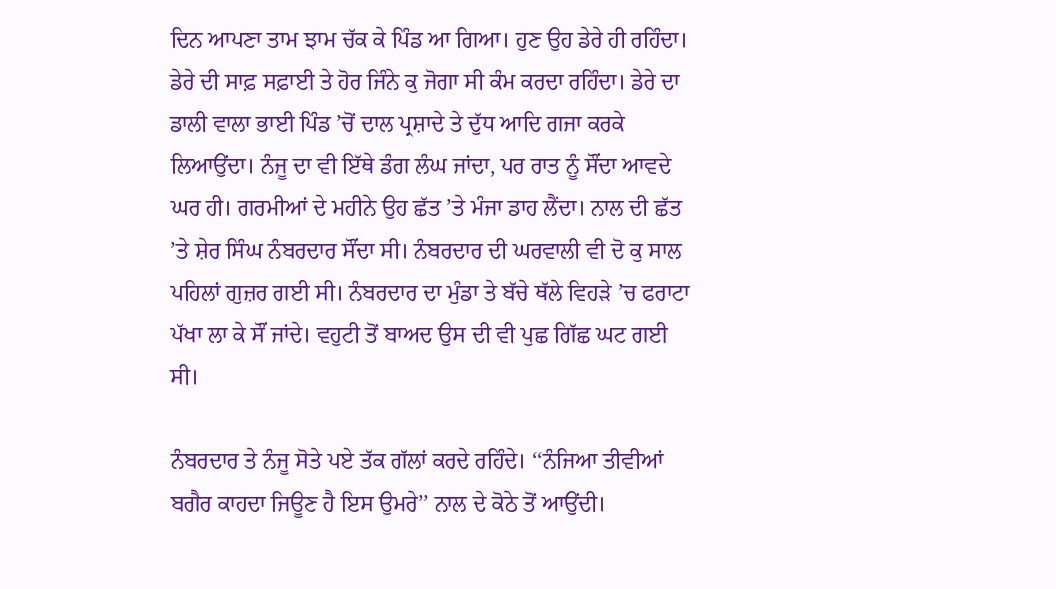ਦਿਨ ਆਪਣਾ ਤਾਮ ਝਾਮ ਚੱਕ ਕੇ ਪਿੰਡ ਆ ਗਿਆ। ਹੁਣ ਉਹ ਡੇਰੇ ਹੀ ਰਹਿੰਦਾ। ਡੇਰੇ ਦੀ ਸਾਫ਼ ਸਫ਼ਾਈ ਤੇ ਹੋਰ ਜਿੰਨੇ ਕੁ ਜੋਗਾ ਸੀ ਕੰਮ ਕਰਦਾ ਰਹਿੰਦਾ। ਡੇਰੇ ਦਾ ਡਾਲੀ ਵਾਲਾ ਭਾਈ ਪਿੰਡ ’ਚੋਂ ਦਾਲ ਪ੍ਰਸ਼ਾਦੇ ਤੇ ਦੁੱਧ ਆਦਿ ਗਜਾ ਕਰਕੇ ਲਿਆਉਂਦਾ। ਨੰਜੂ ਦਾ ਵੀ ਇੱਥੇ ਡੰਗ ਲੰਘ ਜਾਂਦਾ, ਪਰ ਰਾਤ ਨੂੰ ਸੌਂਦਾ ਆਵਦੇ ਘਰ ਹੀ। ਗਰਮੀਆਂ ਦੇ ਮਹੀਨੇ ਉਹ ਛੱਤ ’ਤੇ ਮੰਜਾ ਡਾਹ ਲੈਂਦਾ। ਨਾਲ ਦੀ ਛੱਤ ’ਤੇ ਸ਼ੇਰ ਸਿੰਘ ਨੰਬਰਦਾਰ ਸੌਂਦਾ ਸੀ। ਨੰਬਰਦਾਰ ਦੀ ਘਰਵਾਲੀ ਵੀ ਦੋ ਕੁ ਸਾਲ ਪਹਿਲਾਂ ਗੁਜ਼ਰ ਗਈ ਸੀ। ਨੰਬਰਦਾਰ ਦਾ ਮੁੰਡਾ ਤੇ ਬੱਚੇ ਥੱਲੇ ਵਿਹੜੇ ’ਚ ਫਰਾਟਾ ਪੱਖਾ ਲਾ ਕੇ ਸੌਂ ਜਾਂਦੇ। ਵਹੁਟੀ ਤੋਂ ਬਾਅਦ ਉਸ ਦੀ ਵੀ ਪੁਛ ਗਿੱਛ ਘਟ ਗਈ ਸੀ।

ਨੰਬਰਦਾਰ ਤੇ ਨੰਜੂ ਸੋਤੇ ਪਏ ਤੱਕ ਗੱਲਾਂ ਕਰਦੇ ਰਹਿੰਦੇ। ‘‘ਨੰਜਿਆ ਤੀਵੀਆਂ ਬਗੈਰ ਕਾਹਦਾ ਜਿਊਣ ਹੈ ਇਸ ਉਮਰੇ’’ ਨਾਲ ਦੇ ਕੋਠੇ ਤੋਂ ਆਉਂਦੀ।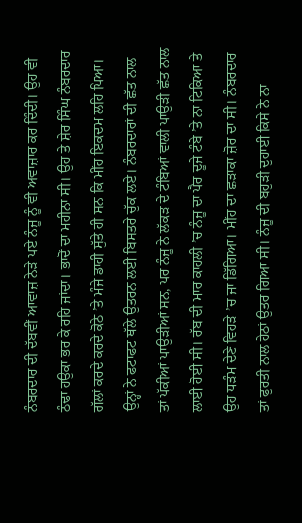ਨੰਬਰਦਾਰ ਦੀ ਦੱਬਵੀਂ ਆਵਾਜ਼ ਨੇੜੇ ਪਏ ਨੰਜੂ ਨੂੰ ਵੀ ਅਵਾਜ਼ਾਰ ਕਰ ਦਿੰਦੀ। ਉਹ ਵੀ ਠੰਢਾ ਹਉਕਾ ਭਰ ਕੇ ਰਹਿ ਜਾਂਦਾ। ਭਾਦੋਂ ਦਾ ਮਹੀਨਾ ਸੀ। ਉਹ ਤੇ ਸ਼ੇਰ ਸਿੰਘ ਨੰਬਰਦਾਰ ਗੱਲਾਂ ਕਰਦੇ ਕਰਦੇ ਕੋਠੇ ’ਤੇ ਮੰਜੇ ਡਾਹੀ ਸੁੱਤੇ ਹੀ ਸਨ ਕਿ ਮੀਂਹ ਇਕਦਮ ਲਹਿ ਪਿਆ। ਉਨ੍ਹਾਂ ਨੇ ਫਟਾਫਟ ਥੱਲੇ ਉਤਰਨ ਲਈ ਬਿਸਤਰੇ ਚੁੱਕ ਲਏ। ਨੰਬਰਦਾਰਾਂ ਦੀ ਛੱਤ ਨਾਲ ਤਾਂ ਪੱਕੀਆਂ ਪਾਉੜੀਆਂ ਸਨ, ਪਰ ਨੰਜੂ ਨੇ ਲੱਕੜ ਦੇ ਟੰਬਿਆਂ ਵਾਲੀ ਪਾਉੜੀ ਛੱਤ ਨਾਲ ਲਾਈ ਹੋਈ ਸੀ। ਰੱਬ ਦੀ ਮਾਰ ਕਾਹਲੀ ’ਚ ਨੰਜੂ ਦਾ ਪੈਰ ਦੂਜੇ ਟੰਬੇ ’ਤੇ ਨਾ ਟਿਕਿਆ ਤੇ ਉਹ ਧੜੰਮ ਦੇਣੇ ਵਿਹੜੇ ’ਚ ਜਾ ਡਿੱਗਿਆ। ਮੀਂਹ ਦਾ ਛੜਾਕਾ ਜ਼ੋਰ ਦਾ ਸੀ। ਨੰਬਰਦਾਰ ਤਾਂ ਫੁਰਤੀ ਨਾਲ ਹੇਠਾਂ ਉਤਰ ਗਿਆ ਸੀ। ਨੰਜੂ ਦੀ ਬਹੁੜੀ ਦੁਹਾਈ ਕਿਸੇ ਨੇ ਨਾ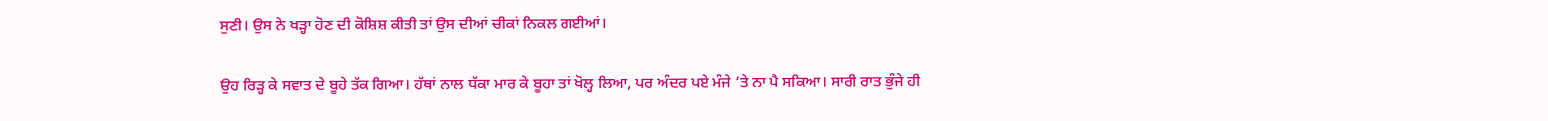ਸੁਣੀ। ਉਸ ਨੇ ਖੜ੍ਹਾ ਹੋਣ ਦੀ ਕੋਸ਼ਿਸ਼ ਕੀਤੀ ਤਾਂ ਉਸ ਦੀਆਂ ਚੀਕਾਂ ਨਿਕਲ ਗਈਆਂ।

ਉਹ ਰਿੜ੍ਹ ਕੇ ਸਵਾਤ ਦੇ ਬੂਹੇ ਤੱਕ ਗਿਆ। ਹੱਥਾਂ ਨਾਲ ਧੱਕਾ ਮਾਰ ਕੇ ਬੂਹਾ ਤਾਂ ਖੋਲ੍ਹ ਲਿਆ, ਪਰ ਅੰਦਰ ਪਏ ਮੰਜੇ ’ਤੇ ਨਾ ਪੈ ਸਕਿਆ। ਸਾਰੀ ਰਾਤ ਭੁੰਜੇ ਹੀ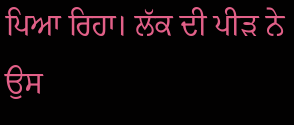ਪਿਆ ਰਿਹਾ। ਲੱਕ ਦੀ ਪੀੜ ਨੇ ਉਸ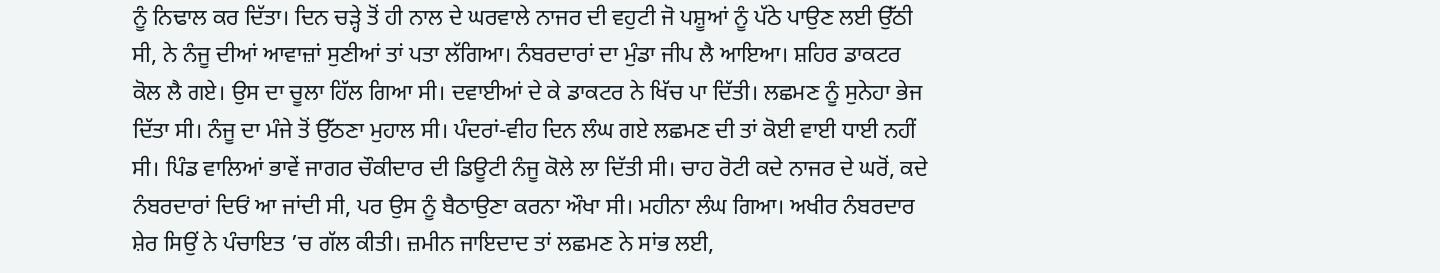ਨੂੰ ਨਿਢਾਲ ਕਰ ਦਿੱਤਾ। ਦਿਨ ਚੜ੍ਹੇ ਤੋਂ ਹੀ ਨਾਲ ਦੇ ਘਰਵਾਲੇ ਨਾਜਰ ਦੀ ਵਹੁਟੀ ਜੋ ਪਸ਼ੂਆਂ ਨੂੰ ਪੱਠੇ ਪਾਉਣ ਲਈ ਉੱਠੀ ਸੀ, ਨੇ ਨੰਜੂ ਦੀਆਂ ਆਵਾਜ਼ਾਂ ਸੁਣੀਆਂ ਤਾਂ ਪਤਾ ਲੱਗਿਆ। ਨੰਬਰਦਾਰਾਂ ਦਾ ਮੁੰਡਾ ਜੀਪ ਲੈ ਆਇਆ। ਸ਼ਹਿਰ ਡਾਕਟਰ ਕੋਲ ਲੈ ਗਏ। ਉਸ ਦਾ ਚੂਲਾ ਹਿੱਲ ਗਿਆ ਸੀ। ਦਵਾਈਆਂ ਦੇ ਕੇ ਡਾਕਟਰ ਨੇ ਖਿੱਚ ਪਾ ਦਿੱਤੀ। ਲਛਮਣ ਨੂੰ ਸੁਨੇਹਾ ਭੇਜ ਦਿੱਤਾ ਸੀ। ਨੰਜੂ ਦਾ ਮੰਜੇ ਤੋਂ ਉੱਠਣਾ ਮੁਹਾਲ ਸੀ। ਪੰਦਰਾਂ-ਵੀਹ ਦਿਨ ਲੰਘ ਗਏ ਲਛਮਣ ਦੀ ਤਾਂ ਕੋਈ ਵਾਈ ਧਾਈ ਨਹੀਂ ਸੀ। ਪਿੰਡ ਵਾਲਿਆਂ ਭਾਵੇਂ ਜਾਗਰ ਚੌਕੀਦਾਰ ਦੀ ਡਿਊਟੀ ਨੰਜੂ ਕੋਲੇ ਲਾ ਦਿੱਤੀ ਸੀ। ਚਾਹ ਰੋਟੀ ਕਦੇ ਨਾਜਰ ਦੇ ਘਰੋਂ, ਕਦੇ ਨੰਬਰਦਾਰਾਂ ਦਿਓਂ ਆ ਜਾਂਦੀ ਸੀ, ਪਰ ਉਸ ਨੂੰ ਬੈਠਾਉਣਾ ਕਰਨਾ ਔਖਾ ਸੀ। ਮਹੀਨਾ ਲੰਘ ਗਿਆ। ਅਖੀਰ ਨੰਬਰਦਾਰ ਸ਼ੇਰ ਸਿਉਂ ਨੇ ਪੰਚਾਇਤ ’ਚ ਗੱਲ ਕੀਤੀ। ਜ਼ਮੀਨ ਜਾਇਦਾਦ ਤਾਂ ਲਛਮਣ ਨੇ ਸਾਂਭ ਲਈ,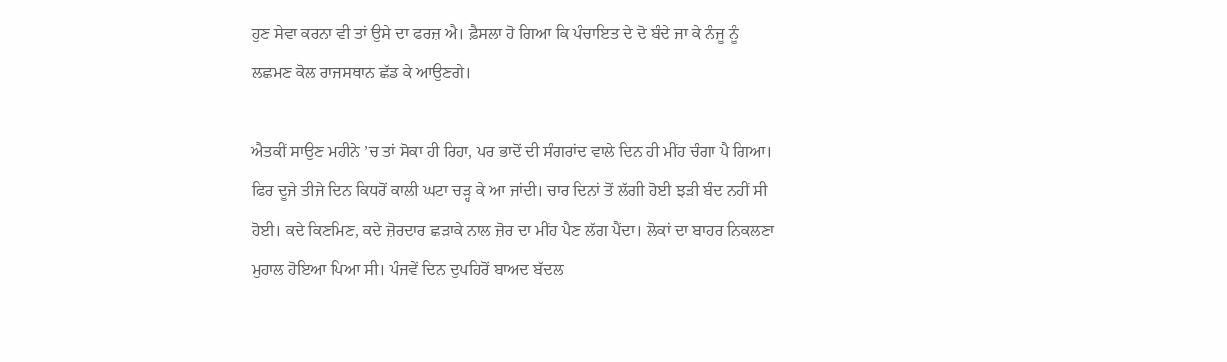ਹੁਣ ਸੇਵਾ ਕਰਨਾ ਵੀ ਤਾਂ ਉਸੇ ਦਾ ਫਰਜ਼ ਐ। ਫ਼ੈਸਲਾ ਹੋ ਗਿਆ ਕਿ ਪੰਚਾਇਤ ਦੇ ਦੋ ਬੰਦੇ ਜਾ ਕੇ ਨੰਜੂ ਨੂੰ ਲਛਮਣ ਕੋਲ ਰਾਜਸਥਾਨ ਛੱਡ ਕੇ ਆਉਣਗੇ।

ਐਤਕੀਂ ਸਾਉਣ ਮਹੀਨੇ ’ਚ ਤਾਂ ਸੋਕਾ ਹੀ ਰਿਹਾ, ਪਰ ਭਾਦੋਂ ਦੀ ਸੰਗਰਾਂਦ ਵਾਲੇ ਦਿਨ ਹੀ ਮੀਂਹ ਚੰਗਾ ਪੈ ਗਿਆ। ਫਿਰ ਦੂਜੇ ਤੀਜੇ ਦਿਨ ਕਿਧਰੋਂ ਕਾਲੀ ਘਟਾ ਚੜ੍ਹ ਕੇ ਆ ਜਾਂਦੀ। ਚਾਰ ਦਿਨਾਂ ਤੋਂ ਲੱਗੀ ਹੋਈ ਝੜੀ ਬੰਦ ਨਹੀਂ ਸੀ ਹੋਈ। ਕਦੇ ਕਿਣਮਿਣ, ਕਦੇ ਜ਼ੋਰਦਾਰ ਛੜਾਕੇ ਨਾਲ ਜ਼ੋਰ ਦਾ ਮੀਂਹ ਪੈਣ ਲੱਗ ਪੈਂਦਾ। ਲੋਕਾਂ ਦਾ ਬਾਹਰ ਨਿਕਲਣਾ ਮੁਹਾਲ ਹੋਇਆ ਪਿਆ ਸੀ। ਪੰਜਵੇਂ ਦਿਨ ਦੁਪਹਿਰੋਂ ਬਾਅਦ ਬੱਦਲ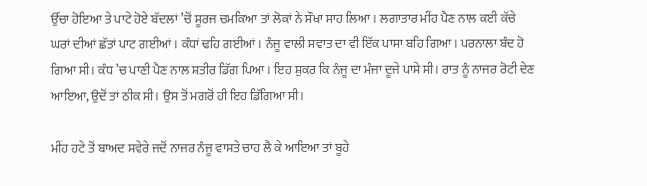ਉੱਚਾ ਹੋਇਆ ਤੇ ਪਾਟੇ ਹੋਏ ਬੱਦਲਾਂ ’ਚੋਂ ਸੂਰਜ ਚਮਕਿਆ ਤਾਂ ਲੋਕਾਂ ਨੇ ਸੌਖਾ ਸਾਹ ਲਿਆ। ਲਗਾਤਾਰ ਮੀਂਹ ਪੈਣ ਨਾਲ ਕਈ ਕੱਚੇ ਘਰਾਂ ਦੀਆਂ ਛੱਤਾਂ ਪਾਟ ਗਈਆਂ। ਕੰਧਾਂ ਢਹਿ ਗਈਆਂ। ਨੰਜੂ ਵਾਲੀ ਸਵਾਤ ਦਾ ਵੀ ਇੱਕ ਪਾਸਾ ਬਹਿ ਗਿਆ। ਪਰਨਾਲਾ ਬੰਦ ਹੋ ਗਿਆ ਸੀ। ਕੰਧ ’ਚ ਪਾਣੀ ਪੈਣ ਨਾਲ ਸ਼ਤੀਰ ਡਿੱਗ ਪਿਆ। ਇਹ ਸ਼ੁਕਰ ਕਿ ਨੰਜੂ ਦਾ ਮੰਜਾ ਦੂਜੇ ਪਾਸੇ ਸੀ। ਰਾਤ ਨੂੰ ਨਾਜਰ ਰੋਟੀ ਦੇਣ ਆਇਆ, ਉਦੋਂ ਤਾਂ ਠੀਕ ਸੀ। ਉਸ ਤੋਂ ਮਗਰੋਂ ਹੀ ਇਹ ਡਿੱਗਿਆ ਸੀ।

ਮੀਂਹ ਹਟੇ ਤੋਂ ਬਾਅਦ ਸਵੇਰੇ ਜਦੋਂ ਨਾਜਰ ਨੰਜੂ ਵਾਸਤੇ ਚਾਹ ਲੈ ਕੇ ਆਇਆ ਤਾਂ ਬੂਹੇ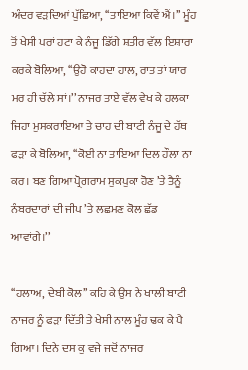ਅੰਦਰ ਵੜਦਿਆਂ ਪੁੱਛਿਆ, ‘‘ਤਾਇਆ ਕਿਵੇਂ ਐਂ।’’ ਮੂੰਹ ਤੋਂ ਖੇਸੀ ਪਰਾਂ ਹਟਾ ਕੇ ਨੰਜੂ ਡਿੱਗੇ ਸ਼ਤੀਰ ਵੱਲ ਇਸ਼ਾਰਾ ਕਰਕੇ ਬੋਲਿਆ, ‘‘ਉਹੋ ਕਾਹਦਾ ਹਾਲ, ਰਾਤ ਤਾਂ ਯਾਰ ਮਰ ਹੀ ਚੱਲੇ ਸਾਂ।’’ ਨਾਜਰ ਤਾਏ ਵੱਲ ਵੇਖ ਕੇ ਹਲਕਾ ਜਿਹਾ ਮੁਸਕਰਾਇਆ ਤੇ ਚਾਹ ਦੀ ਬਾਟੀ ਨੰਜੂ ਦੇ ਹੱਥ ਫੜਾ ਕੇ ਬੋਲਿਆ, ‘‘ਕੋਈ ਨਾ ਤਾਇਆ ਦਿਲ ਹੌਲਾ ਨਾ ਕਰ। ਬਣ ਗਿਆ ਪ੍ਰੋਗਰਾਮ ਸੁਕਪੁਕਾ ਹੋਣ ’ਤੇ ਤੈਨੂੰ ਨੰਬਰਦਾਰਾਂ ਦੀ ਜੀਪ ’ਤੇ ਲਛਮਣ ਕੋਲ ਛੱਡ ਆਵਾਂਗੇ।’’

‘‘ਹਲਾਅ, ਦੇਬੀ ਕੋਲ’’ ਕਹਿ ਕੇ ਉਸ ਨੇ ਖਾਲੀ ਬਾਟੀ ਨਾਜਰ ਨੂੰ ਫੜਾ ਦਿੱਤੀ ਤੇ ਖੇਸੀ ਨਾਲ ਮੂੰਹ ਢਕ ਕੇ ਪੈ ਗਿਆ। ਦਿਨੇ ਦਸ ਕੁ ਵਜੇ ਜਦੋਂ ਨਾਜਰ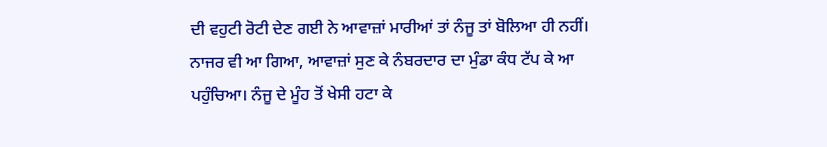ਦੀ ਵਹੁਟੀ ਰੋਟੀ ਦੇਣ ਗਈ ਨੇ ਆਵਾਜ਼ਾਂ ਮਾਰੀਆਂ ਤਾਂ ਨੰਜੂ ਤਾਂ ਬੋਲਿਆ ਹੀ ਨਹੀਂ। ਨਾਜਰ ਵੀ ਆ ਗਿਆ, ਆਵਾਜ਼ਾਂ ਸੁਣ ਕੇ ਨੰਬਰਦਾਰ ਦਾ ਮੁੰਡਾ ਕੰਧ ਟੱਪ ਕੇ ਆ ਪਹੁੰਚਿਆ। ਨੰਜੂ ਦੇ ਮੂੰਹ ਤੋਂ ਖੇਸੀ ਹਟਾ ਕੇ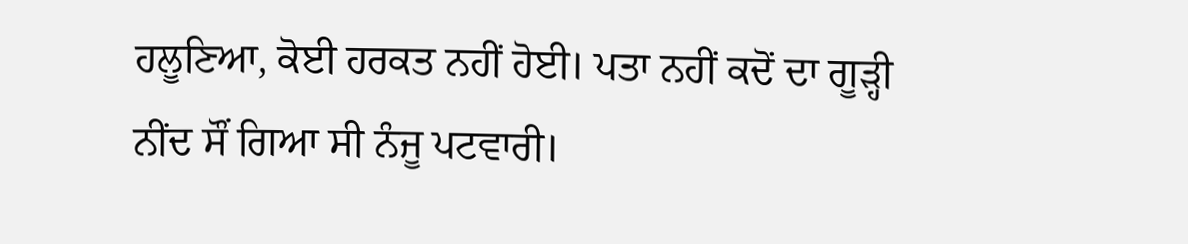ਹਲੂਣਿਆ, ਕੋਈ ਹਰਕਤ ਨਹੀਂ ਹੋਈ। ਪਤਾ ਨਹੀਂ ਕਦੋਂ ਦਾ ਗੂੜ੍ਹੀ ਨੀਂਦ ਸੌਂ ਗਿਆ ਸੀ ਨੰਜੂ ਪਟਵਾਰੀ।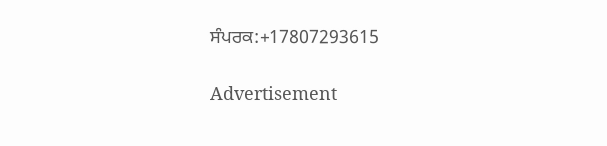ਸੰਪਰਕ:+17807293615

Advertisement